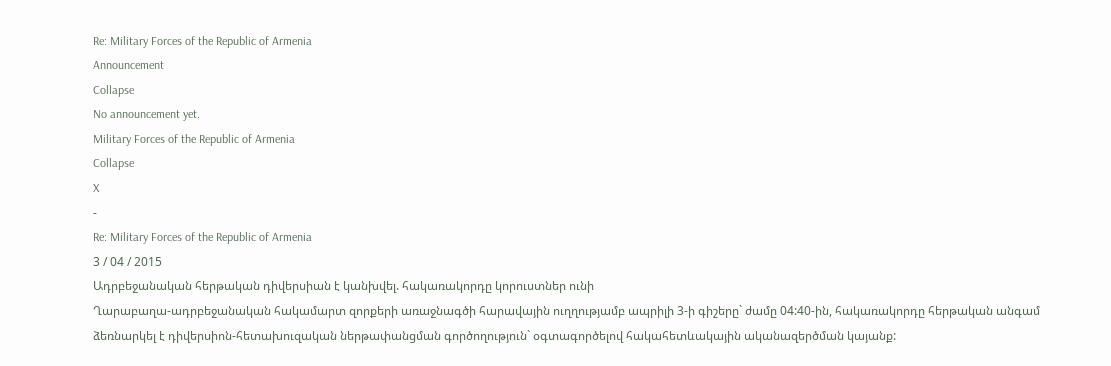Re: Military Forces of the Republic of Armenia
Announcement
Collapse
No announcement yet.
Military Forces of the Republic of Armenia
Collapse
X
-
Re: Military Forces of the Republic of Armenia
3 / 04 / 2015
Ադրբեջանական հերթական դիվերսիան է կանխվել. հակառակորդը կորուստներ ունի
Ղարաբաղա-ադրբեջանական հակամարտ զորքերի առաջնագծի հարավային ուղղությամբ ապրիլի 3-ի գիշերը` ժամը 04:40-ին, հակառակորդը հերթական անգամ ձեռնարկել է դիվերսիոն-հետախուզական ներթափանցման գործողություն` օգտագործելով հակահետևակային ականազերծման կայանք: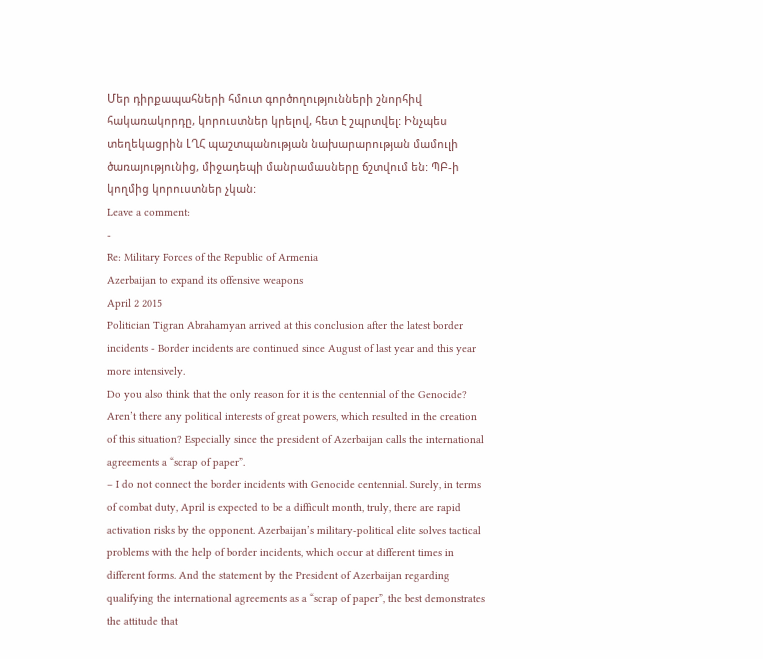Մեր դիրքապահների հմուտ գործողությունների շնորհիվ հակառակորդը, կորուստներ կրելով, հետ է շպրտվել: Ինչպես տեղեկացրին ԼՂՀ պաշտպանության նախարարության մամուլի ծառայությունից, միջադեպի մանրամասները ճշտվում են: ՊԲ-ի կողմից կորուստներ չկան:
Leave a comment:
-
Re: Military Forces of the Republic of Armenia
Azerbaijan to expand its offensive weapons
April 2 2015
Politician Tigran Abrahamyan arrived at this conclusion after the latest border incidents - Border incidents are continued since August of last year and this year more intensively.
Do you also think that the only reason for it is the centennial of the Genocide? Aren’t there any political interests of great powers, which resulted in the creation of this situation? Especially since the president of Azerbaijan calls the international agreements a “scrap of paper”.
– I do not connect the border incidents with Genocide centennial. Surely, in terms of combat duty, April is expected to be a difficult month, truly, there are rapid activation risks by the opponent. Azerbaijan’s military-political elite solves tactical problems with the help of border incidents, which occur at different times in different forms. And the statement by the President of Azerbaijan regarding qualifying the international agreements as a “scrap of paper”, the best demonstrates the attitude that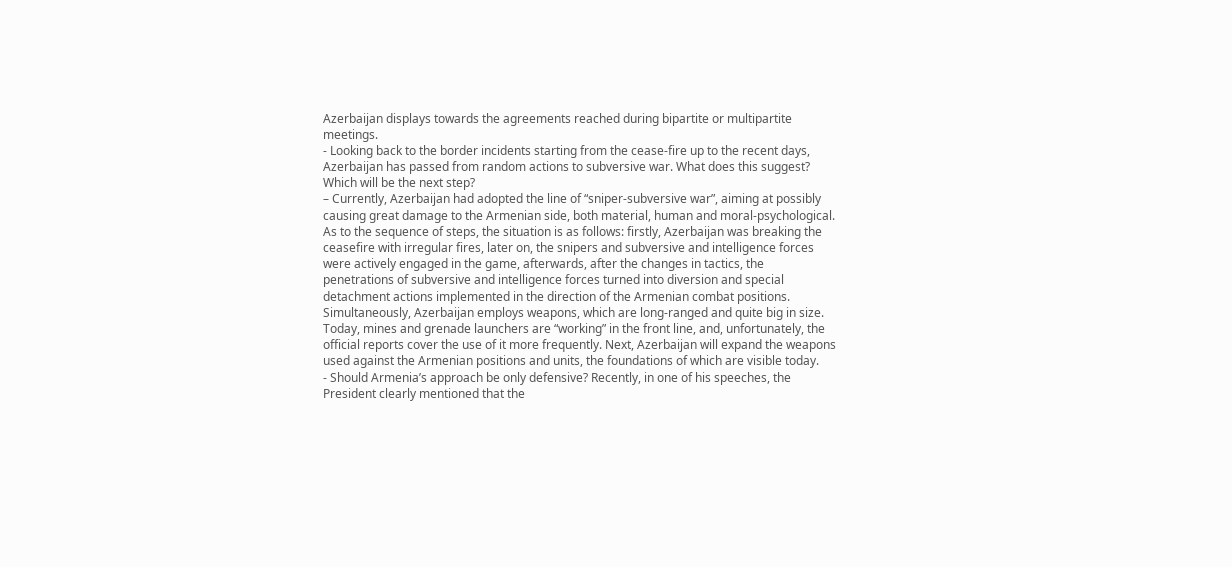Azerbaijan displays towards the agreements reached during bipartite or multipartite meetings.
- Looking back to the border incidents starting from the cease-fire up to the recent days, Azerbaijan has passed from random actions to subversive war. What does this suggest? Which will be the next step?
– Currently, Azerbaijan had adopted the line of “sniper-subversive war”, aiming at possibly causing great damage to the Armenian side, both material, human and moral-psychological. As to the sequence of steps, the situation is as follows: firstly, Azerbaijan was breaking the ceasefire with irregular fires, later on, the snipers and subversive and intelligence forces were actively engaged in the game, afterwards, after the changes in tactics, the penetrations of subversive and intelligence forces turned into diversion and special detachment actions implemented in the direction of the Armenian combat positions. Simultaneously, Azerbaijan employs weapons, which are long-ranged and quite big in size. Today, mines and grenade launchers are “working” in the front line, and, unfortunately, the official reports cover the use of it more frequently. Next, Azerbaijan will expand the weapons used against the Armenian positions and units, the foundations of which are visible today.
- Should Armenia’s approach be only defensive? Recently, in one of his speeches, the President clearly mentioned that the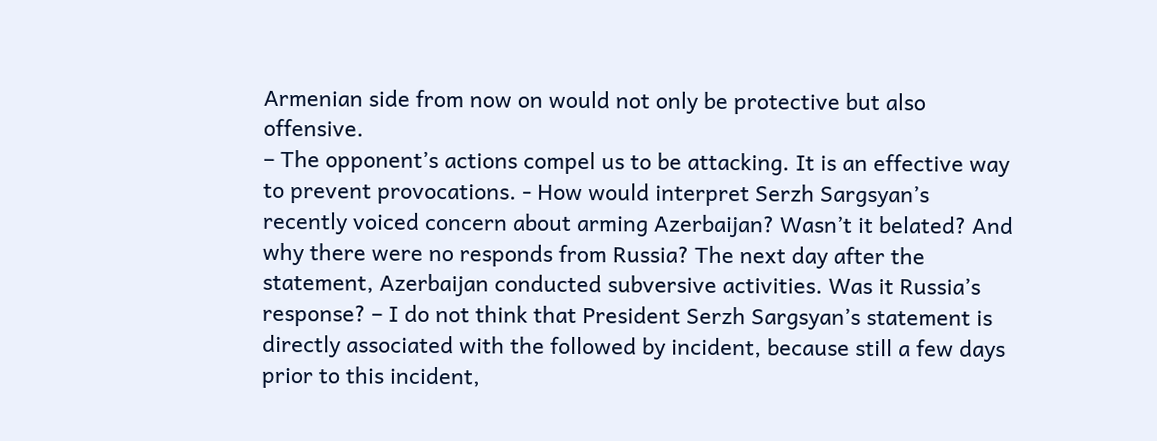Armenian side from now on would not only be protective but also offensive.
– The opponent’s actions compel us to be attacking. It is an effective way to prevent provocations. - How would interpret Serzh Sargsyan’s recently voiced concern about arming Azerbaijan? Wasn’t it belated? And why there were no responds from Russia? The next day after the statement, Azerbaijan conducted subversive activities. Was it Russia’s response? – I do not think that President Serzh Sargsyan’s statement is directly associated with the followed by incident, because still a few days prior to this incident,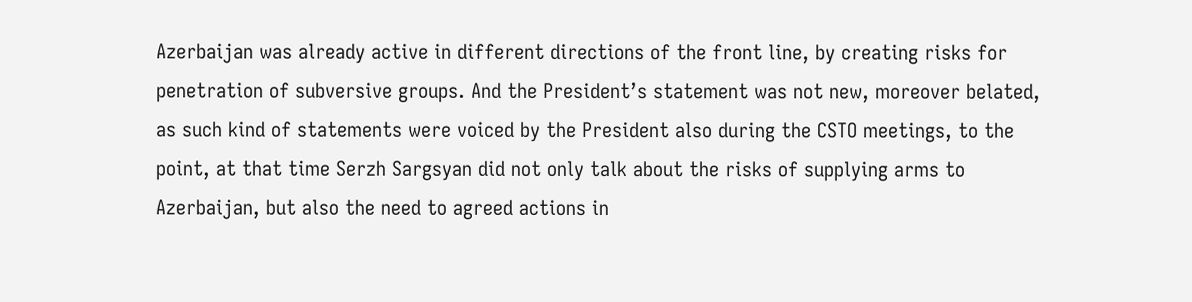Azerbaijan was already active in different directions of the front line, by creating risks for penetration of subversive groups. And the President’s statement was not new, moreover belated, as such kind of statements were voiced by the President also during the CSTO meetings, to the point, at that time Serzh Sargsyan did not only talk about the risks of supplying arms to Azerbaijan, but also the need to agreed actions in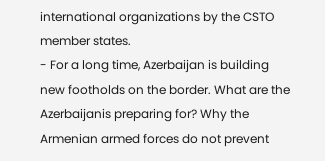international organizations by the CSTO member states.
- For a long time, Azerbaijan is building new footholds on the border. What are the Azerbaijanis preparing for? Why the Armenian armed forces do not prevent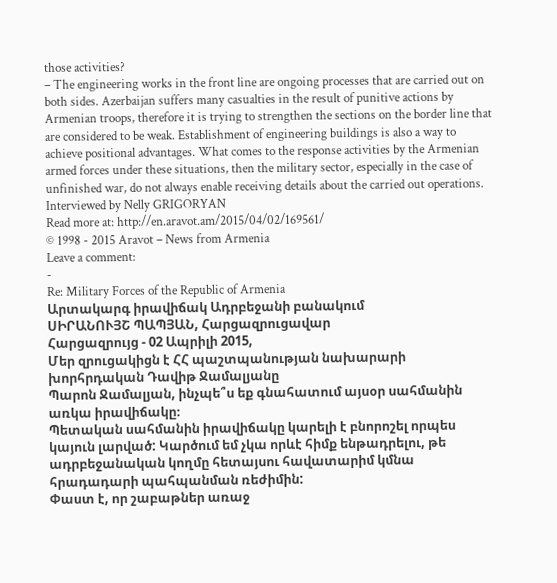those activities?
– The engineering works in the front line are ongoing processes that are carried out on both sides. Azerbaijan suffers many casualties in the result of punitive actions by Armenian troops, therefore it is trying to strengthen the sections on the border line that are considered to be weak. Establishment of engineering buildings is also a way to achieve positional advantages. What comes to the response activities by the Armenian armed forces under these situations, then the military sector, especially in the case of unfinished war, do not always enable receiving details about the carried out operations. Interviewed by Nelly GRIGORYAN
Read more at: http://en.aravot.am/2015/04/02/169561/
© 1998 - 2015 Aravot – News from Armenia
Leave a comment:
-
Re: Military Forces of the Republic of Armenia
Արտակարգ իրավիճակ Ադրբեջանի բանակում
ՍԻՐԱՆՈՒՅՇ ՊԱՊՅԱՆ, Հարցազրուցավար
Հարցազրույց - 02 Ապրիլի 2015,
Մեր զրուցակիցն է ՀՀ պաշտպանության նախարարի խորհրդական Դավիթ Ջամալյանը
Պարոն Ջամալյան, ինչպե՞ս եք գնահատում այսօր սահմանին առկա իրավիճակը։
Պետական սահմանին իրավիճակը կարելի է բնորոշել որպես կայուն լարված: Կարծում եմ չկա որևէ հիմք ենթադրելու, թե ադրբեջանական կողմը հետայսու հավատարիմ կմնա հրադադարի պահպանման ռեժիմին:
Փաստ է, որ շաբաթներ առաջ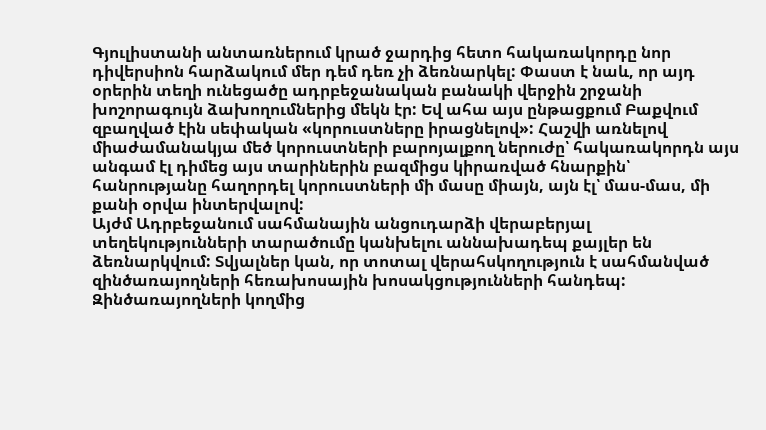Գյուլիստանի անտառներում կրած ջարդից հետո հակառակորդը նոր դիվերսիոն հարձակում մեր դեմ դեռ չի ձեռնարկել: Փաստ է նաև, որ այդ օրերին տեղի ունեցածը ադրբեջանական բանակի վերջին շրջանի խոշորագույն ձախողումներից մեկն էր: Եվ ահա այս ընթացքում Բաքվում զբաղված էին սեփական «կորուստները իրացնելով»: Հաշվի առնելով միաժամանակյա մեծ կորուստների բարոյալքող ներուժը՝ հակառակորդն այս անգամ էլ դիմեց այս տարիներին բազմիցս կիրառված հնարքին՝ հանրությանը հաղորդել կորուստների մի մասը միայն, այն էլ՝ մաս-մաս, մի քանի օրվա ինտերվալով:
Այժմ Ադրբեջանում սահմանային անցուդարձի վերաբերյալ տեղեկությունների տարածումը կանխելու աննախադեպ քայլեր են ձեռնարկվում: Տվյալներ կան, որ տոտալ վերահսկողություն է սահմանված զինծառայողների հեռախոսային խոսակցությունների հանդեպ: Զինծառայողների կողմից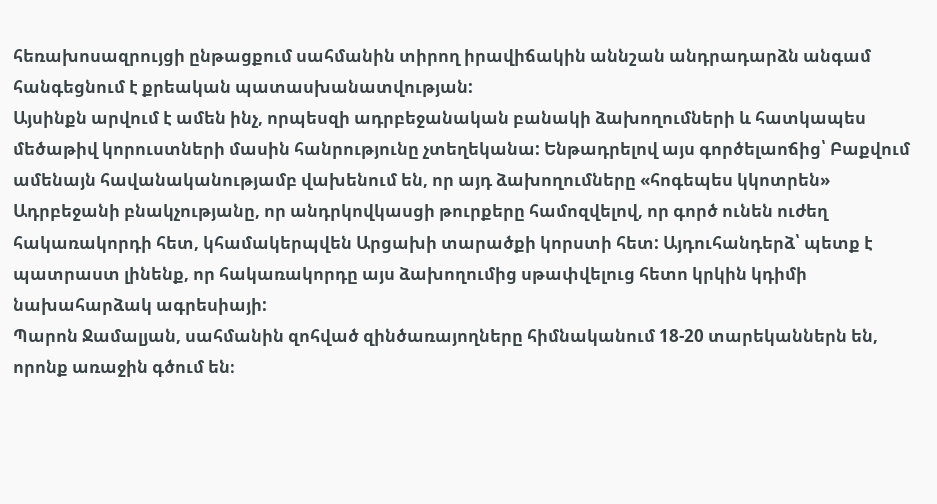հեռախոսազրույցի ընթացքում սահմանին տիրող իրավիճակին աննշան անդրադարձն անգամ հանգեցնում է քրեական պատասխանատվության:
Այսինքն արվում է ամեն ինչ, որպեսզի ադրբեջանական բանակի ձախողումների և հատկապես մեծաթիվ կորուստների մասին հանրությունը չտեղեկանա: Ենթադրելով այս գործելաոճից՝ Բաքվում ամենայն հավանականությամբ վախենում են, որ այդ ձախողումները «հոգեպես կկոտրեն» Ադրբեջանի բնակչությանը, որ անդրկովկասցի թուրքերը համոզվելով, որ գործ ունեն ուժեղ հակառակորդի հետ, կհամակերպվեն Արցախի տարածքի կորստի հետ: Այդուհանդերձ՝ պետք է պատրաստ լինենք, որ հակառակորդը այս ձախողումից սթափվելուց հետո կրկին կդիմի նախահարձակ ագրեսիայի:
Պարոն Ջամալյան, սահմանին զոհված զինծառայողները հիմնականում 18-20 տարեկաններն են, որոնք առաջին գծում են։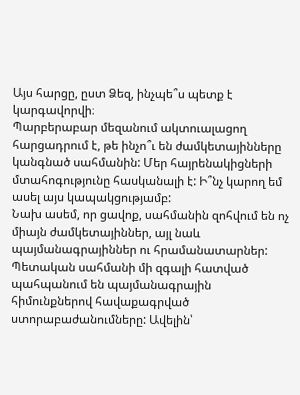Այս հարցը, ըստ Ձեզ, ինչպե՞ս պետք է կարգավորվի։
Պարբերաբար մեզանում ակտուալացող հարցադրում է, թե ինչո՞ւ են ժամկետայինները կանգնած սահմանին: Մեր հայրենակիցների մտահոգությունը հասկանալի է: Ի՞նչ կարող եմ ասել այս կապակցությամբ:
Նախ ասեմ, որ ցավոք, սահմանին զոհվում են ոչ միայն ժամկետայիններ, այլ նաև պայմանագրայիններ ու հրամանատարներ: Պետական սահմանի մի զգալի հատված պահպանում են պայմանագրային հիմունքներով հավաքագրված ստորաբաժանումները: Ավելին՝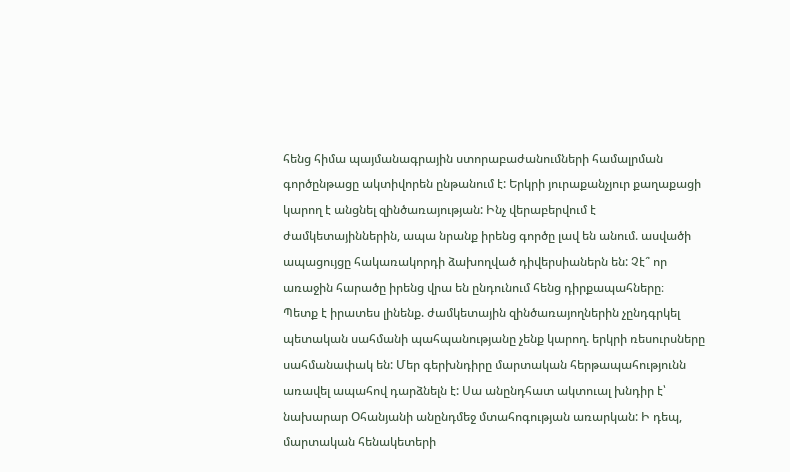հենց հիմա պայմանագրային ստորաբաժանումների համալրման գործընթացը ակտիվորեն ընթանում է: Երկրի յուրաքանչյուր քաղաքացի կարող է անցնել զինծառայության: Ինչ վերաբերվում է ժամկետայիններին, ապա նրանք իրենց գործը լավ են անում. ասվածի ապացույցը հակառակորդի ձախողված դիվերսիաներն են: Չէ՞ որ առաջին հարածը իրենց վրա են ընդունում հենց դիրքապահները։
Պետք է իրատես լինենք. ժամկետային զինծառայողներին չընդգրկել պետական սահմանի պահպանությանը չենք կարող. երկրի ռեսուրսները սահմանափակ են: Մեր գերխնդիրը մարտական հերթապահությունն առավել ապահով դարձնելն է: Սա անընդհատ ակտուալ խնդիր է՝ նախարար Օհանյանի անընդմեջ մտահոգության առարկան: Ի դեպ, մարտական հենակետերի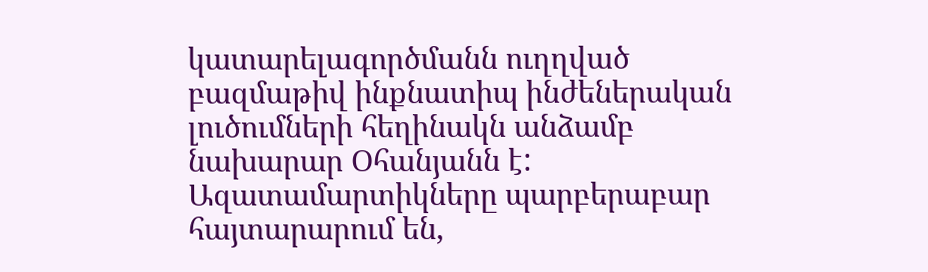կատարելագործմանն ուղղված բազմաթիվ ինքնատիպ ինժեներական լուծումների հեղինակն անձամբ նախարար Օհանյանն է:
Ազատամարտիկները պարբերաբար հայտարարում են,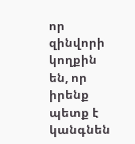որ զինվորի կողքին են, որ իրենք պետք է կանգնեն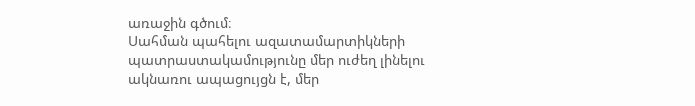առաջին գծում։
Սահման պահելու ազատամարտիկների պատրաստակամությունը մեր ուժեղ լինելու ակնառու ապացույցն է, մեր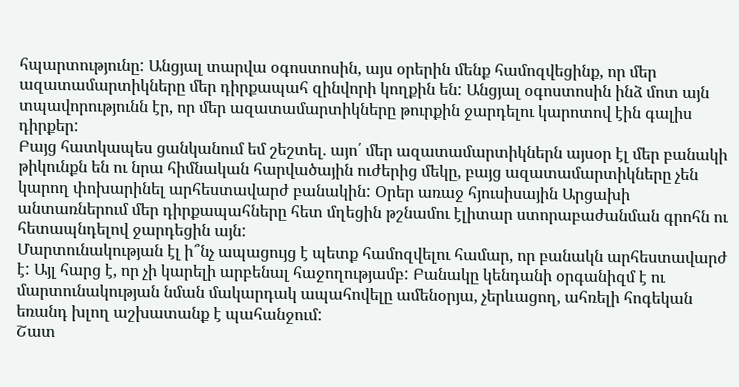հպարտությունը: Անցյալ տարվա օգոստոսին, այս օրերին մենք համոզվեցինք, որ մեր ազատամարտիկները մեր դիրքապահ զինվորի կողքին են: Անցյալ օգոստոսին ինձ մոտ այն տպավորությունն էր, որ մեր ազատամարտիկները թուրքին ջարդելու կարոտով էին գալիս դիրքեր:
Բայց հատկապես ցանկանում եմ շեշտել. այո՛ մեր ազատամարտիկներն այսօր էլ մեր բանակի թիկունքն են ու նրա հիմնական հարվածային ուժերից մեկը, բայց ազատամարտիկները չեն կարող փոխարինել արհեստավարժ բանակին: Օրեր առաջ հյուսիսային Արցախի անտառներում մեր դիրքապահները հետ մղեցին թշնամու էլիտար ստորաբաժանման գրոհն ու հետապնդելով ջարդեցին այն:
Մարտունակության էլ ի՞նչ ապացույց է պետք համոզվելու համար, որ բանակն արհեստավարժ է: Այլ հարց է, որ չի կարելի արբենալ հաջողությամբ: Բանակը կենդանի օրգանիզմ է ու մարտունակության նման մակարդակ ապահովելը ամենօրյա, չերևացող, ահռելի հոգեկան եռանդ խլող աշխատանք է պահանջում:
Շատ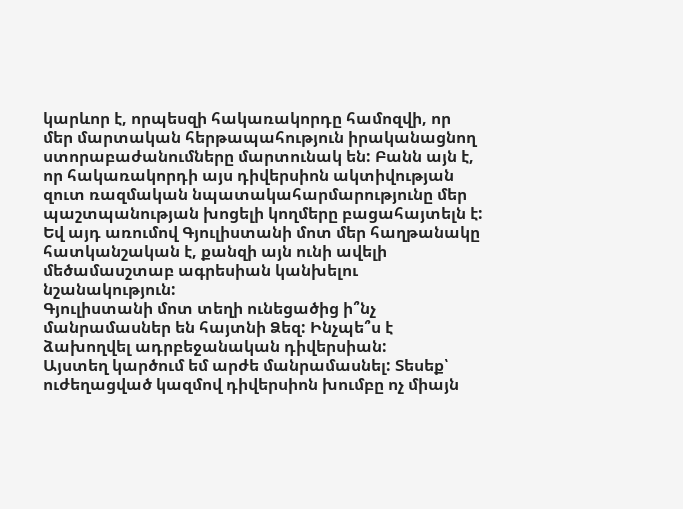կարևոր է, որպեսզի հակառակորդը համոզվի, որ մեր մարտական հերթապահություն իրականացնող ստորաբաժանումները մարտունակ են: Բանն այն է, որ հակառակորդի այս դիվերսիոն ակտիվության զուտ ռազմական նպատակահարմարությունը մեր պաշտպանության խոցելի կողմերը բացահայտելն է: Եվ այդ առումով Գյուլիստանի մոտ մեր հաղթանակը հատկանշական է, քանզի այն ունի ավելի մեծամասշտաբ ագրեսիան կանխելու նշանակություն:
Գյուլիստանի մոտ տեղի ունեցածից ի՞նչ մանրամասներ են հայտնի Ձեզ: Ինչպե՞ս է ձախողվել ադրբեջանական դիվերսիան:
Այստեղ կարծում եմ արժե մանրամասնել: Տեսեք՝ ուժեղացված կազմով դիվերսիոն խումբը ոչ միայն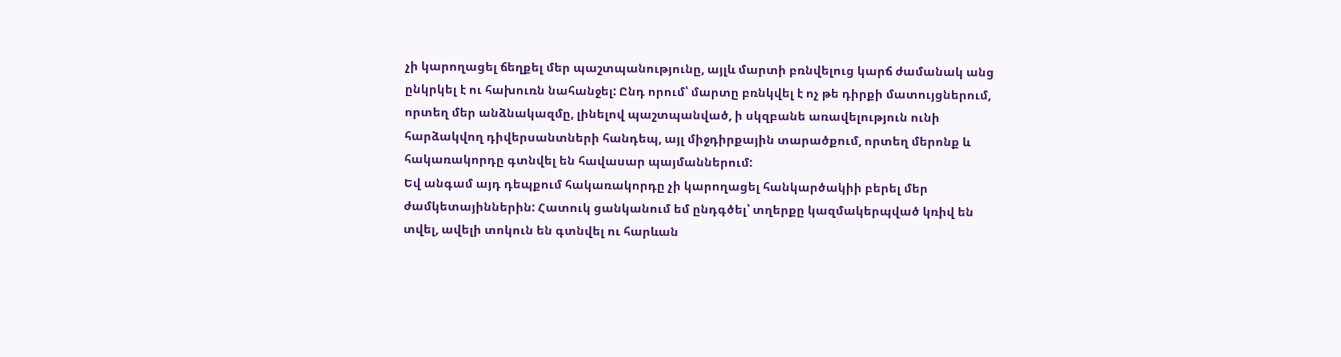չի կարողացել ճեղքել մեր պաշտպանությունը, այլև մարտի բռնվելուց կարճ ժամանակ անց ընկրկել է ու հախուռն նահանջել: Ընդ որում՝ մարտը բռնկվել է ոչ թե դիրքի մատույցներում, որտեղ մեր անձնակազմը, լինելով պաշտպանված, ի սկզբանե առավելություն ունի հարձակվող դիվերսանտների հանդեպ, այլ միջդիրքային տարածքում, որտեղ մերոնք և հակառակորդը գտնվել են հավասար պայմաններում:
Եվ անգամ այդ դեպքում հակառակորդը չի կարողացել հանկարծակիի բերել մեր ժամկետայիններին: Հատուկ ցանկանում եմ ընդգծել՝ տղերքը կազմակերպված կռիվ են տվել, ավելի տոկուն են գտնվել ու հարևան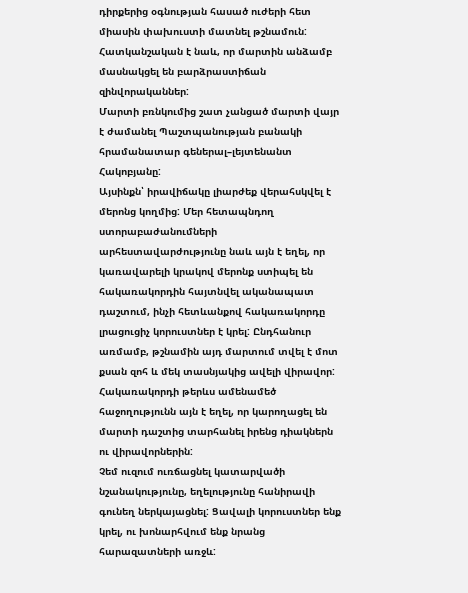դիրքերից օգնության հասած ուժերի հետ միասին փախուստի մատնել թշնամուն: Հատկանշական է նաև, որ մարտին անձամբ մասնակցել են բարձրաստիճան զինվորականներ:
Մարտի բռնկումից շատ չանցած մարտի վայր է ժամանել Պաշտպանության բանակի հրամանատար գեներալ–լեյտենանտ Հակոբյանը:
Այսինքն՝ իրավիճակը լիարժեք վերահսկվել է մերոնց կողմից: Մեր հետապնդող ստորաբաժանումների արհեստավարժությունը նաև այն է եղել, որ կառավարելի կրակով մերոնք ստիպել են հակառակորդին հայտնվել ականապատ դաշտում, ինչի հետևանքով հակառակորդը լրացուցիչ կորուստներ է կրել: Ընդհանուր առմամբ, թշնամին այդ մարտում տվել է մոտ քսան զոհ և մեկ տասնյակից ավելի վիրավոր: Հակառակորդի թերևս ամենամեծ հաջողությունն այն է եղել, որ կարողացել են մարտի դաշտից տարհանել իրենց դիակներն ու վիրավորներին:
Չեմ ուզում ուռճացնել կատարվածի նշանակությունը, եղելությունը հանիրավի գունեղ ներկայացնել: Ցավալի կորուստներ ենք կրել, ու խոնարհվում ենք նրանց հարազատների առջև: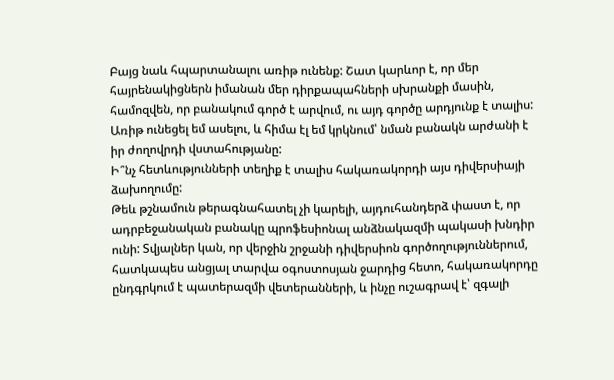Բայց նաև հպարտանալու առիթ ունենք: Շատ կարևոր է, որ մեր հայրենակիցներն իմանան մեր դիրքապահների սխրանքի մասին, համոզվեն, որ բանակում գործ է արվում, ու այդ գործը արդյունք է տալիս: Առիթ ունեցել եմ ասելու, և հիմա էլ եմ կրկնում՝ նման բանակն արժանի է իր ժողովրդի վստահությանը:
Ի՞նչ հետևությունների տեղիք է տալիս հակառակորդի այս դիվերսիայի ձախողումը:
Թեև թշնամուն թերագնահատել չի կարելի, այդուհանդերձ փաստ է, որ ադրբեջանական բանակը պրոֆեսիոնալ անձնակազմի պակասի խնդիր ունի: Տվյալներ կան, որ վերջին շրջանի դիվերսիոն գործողություններում, հատկապես անցյալ տարվա օգոստոսյան ջարդից հետո, հակառակորդը ընդգրկում է պատերազմի վետերանների, և ինչը ուշագրավ է՝ զգալի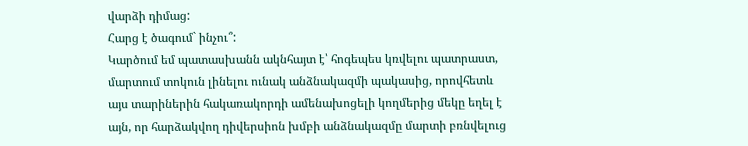վարձի դիմաց:
Հարց է ծագում` ինչու՞:
Կարծում եմ պատասխանն ակնհայտ է՝ հոգեպես կռվելու պատրաստ, մարտում տոկուն լինելու ունակ անձնակազմի պակասից, որովհետև այս տարիներին հակառակորդի ամենախոցելի կողմերից մեկը եղել է այն, որ հարձակվող դիվերսիոն խմբի անձնակազմը մարտի բռնվելուց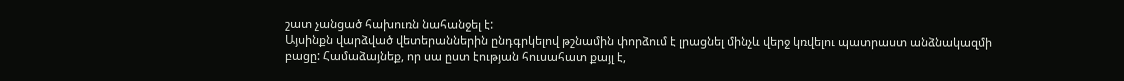շատ չանցած հախուռն նահանջել է:
Այսինքն վարձված վետերաններին ընդգրկելով թշնամին փորձում է լրացնել մինչև վերջ կռվելու պատրաստ անձնակազմի բացը: Համաձայնեք, որ սա ըստ էության հուսահատ քայլ է,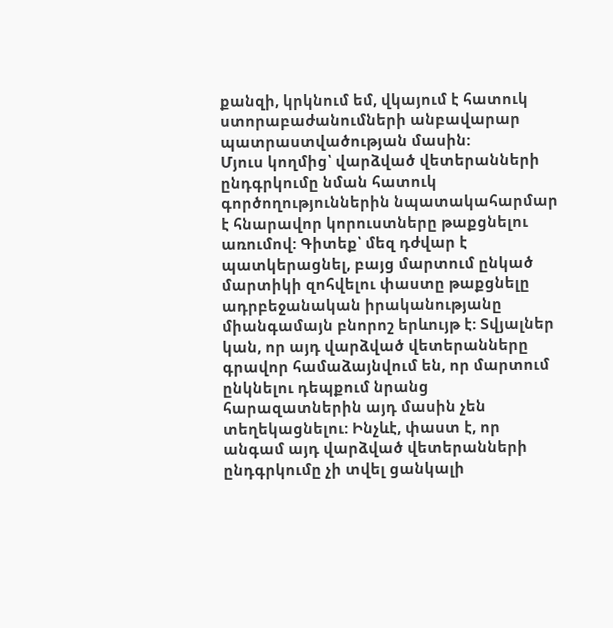քանզի, կրկնում եմ, վկայում է հատուկ ստորաբաժանումների անբավարար պատրաստվածության մասին:
Մյուս կողմից՝ վարձված վետերանների ընդգրկումը նման հատուկ գործողություններին նպատակահարմար է հնարավոր կորուստները թաքցնելու առումով: Գիտեք՝ մեզ դժվար է պատկերացնել, բայց մարտում ընկած մարտիկի զոհվելու փաստը թաքցնելը ադրբեջանական իրականությանը միանգամայն բնորոշ երևույթ է: Տվյալներ կան, որ այդ վարձված վետերանները գրավոր համաձայնվում են, որ մարտում ընկնելու դեպքում նրանց հարազատներին այդ մասին չեն տեղեկացնելու: Ինչևէ, փաստ է, որ անգամ այդ վարձված վետերանների ընդգրկումը չի տվել ցանկալի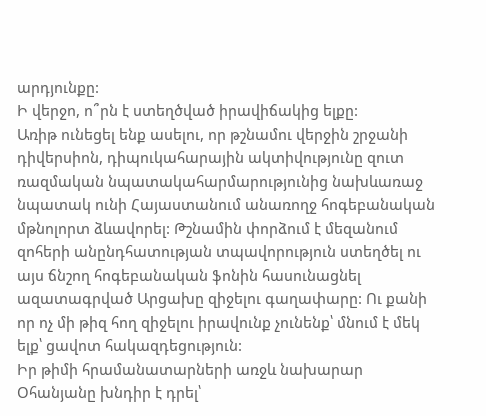արդյունքը:
Ի վերջո, ո՞րն է ստեղծված իրավիճակից ելքը:
Առիթ ունեցել ենք ասելու, որ թշնամու վերջին շրջանի դիվերսիոն, դիպուկահարային ակտիվությունը զուտ ռազմական նպատակահարմարությունից նախևառաջ նպատակ ունի Հայաստանում անառողջ հոգեբանական մթնոլորտ ձևավորել: Թշնամին փորձում է մեզանում զոհերի անընդհատության տպավորություն ստեղծել ու այս ճնշող հոգեբանական ֆոնին հասունացնել ազատագրված Արցախը զիջելու գաղափարը: Ու քանի որ ոչ մի թիզ հող զիջելու իրավունք չունենք՝ մնում է մեկ ելք՝ ցավոտ հակազդեցություն:
Իր թիմի հրամանատարների առջև նախարար Օհանյանը խնդիր է դրել՝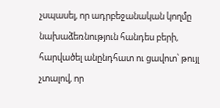չսպասել, որ ադրբեջանական կողմը նախաձեռնություն հանդես բերի, հարվածել անընդհատ ու ցավոտ՝ թույլ չտալով, որ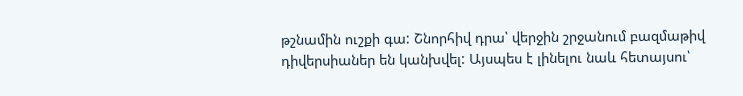թշնամին ուշքի գա: Շնորհիվ դրա՝ վերջին շրջանում բազմաթիվ դիվերսիաներ են կանխվել: Այսպես է լինելու նաև հետայսու՝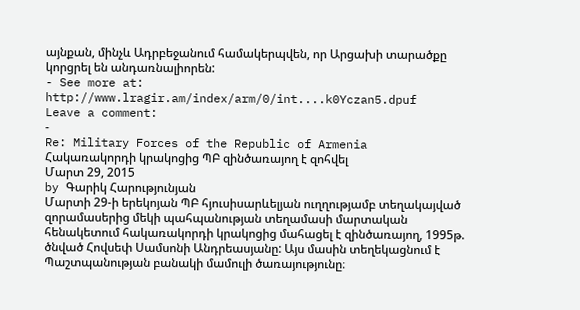այնքան, մինչև Ադրբեջանում համակերպվեն, որ Արցախի տարածքը կորցրել են անդառնալիորեն:
- See more at: http://www.lragir.am/index/arm/0/int....k0Yczan5.dpuf
Leave a comment:
-
Re: Military Forces of the Republic of Armenia
Հակառակորդի կրակոցից ՊԲ զինծառայող է զոհվել
Մարտ 29, 2015
by Գարիկ Հարությունյան
Մարտի 29-ի երեկոյան ՊԲ հյուսիսարևելյան ուղղությամբ տեղակայված զորամասերից մեկի պահպանության տեղամասի մարտական հենակետում հակառակորդի կրակոցից մահացել է զինծառայող, 1995թ. ծնված Հովսեփ Սամսոնի Անդրեասյանը: Այս մասին տեղեկացնում է Պաշտպանության բանակի մամուլի ծառայությունը։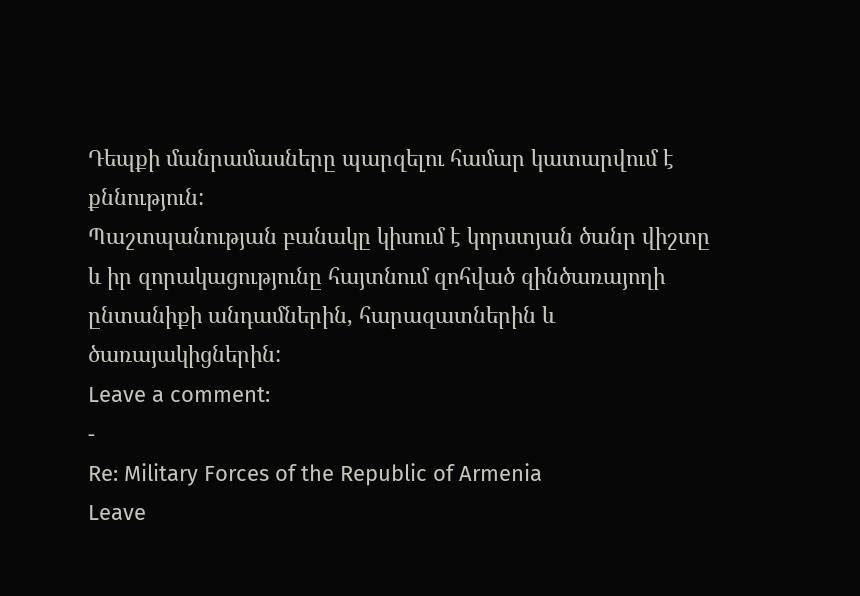Դեպքի մանրամասները պարզելու համար կատարվում է քննություն:
Պաշտպանության բանակը կիսում է կորստյան ծանր վիշտը և իր զորակացությունը հայտնում զոհված զինծառայողի ընտանիքի անդամներին, հարազատներին և ծառայակիցներին:
Leave a comment:
-
Re: Military Forces of the Republic of Armenia
Leave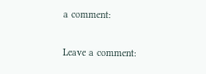a comment:

Leave a comment: